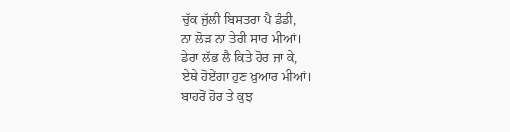ਚੁੱਕ ਜੁੱਲੀ ਬਿਸਤਰਾ ਪੈ ਡੰਡੀ,
ਨਾ ਲੋੜ ਨਾ ਤੇਰੀ ਸਾਰ ਮੀਆਂ।
ਡੇਰਾ ਲੱਭ ਲੈ ਕਿਤੇ ਹੋਰ ਜਾ ਕੇ,
ਏਥੇ ਹੋਏਂਗਾ ਹੁਣ ਖ਼ੁਆਰ ਮੀਆਂ।
ਬਾਹਰੋਂ ਹੋਰ ਤੇ ਕੁਝ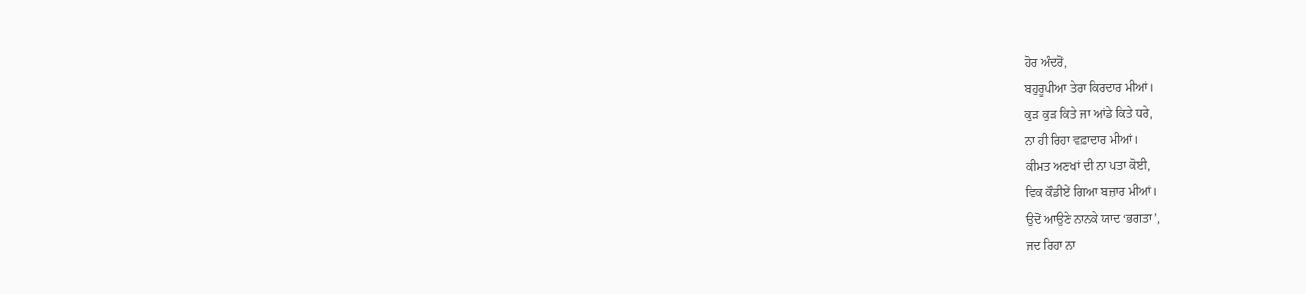ਹੋਰ ਅੰਦਰੋਂ,
ਬਹੁਰੂਪੀਆ ਤੇਰਾ ਕਿਰਦਾਰ ਮੀਆਂ।
ਕੁੜ ਕੁੜ ਕਿਤੇ ਜਾ ਆਂਡੇ ਕਿਤੇ ਧਰੇ,
ਨਾ ਹੀ ਰਿਹਾ ਵਫ਼ਾਦਾਰ ਮੀਆਂ।
ਕੀਮਤ ਅਣਖਾਂ ਦੀ ਨਾ ਪਤਾ ਕੋਈ,
ਵਿਕ ਕੌਡੀਏਂ ਗਿਆ ਬਜ਼ਾਰ ਮੀਆਂ।
ਉਦੋਂ ਆਉਣੇ ਨਾਨਕੇ ਯਾਦ ‘ਭਗਤਾ’,
ਜਦ ਰਿਹਾ ਨਾ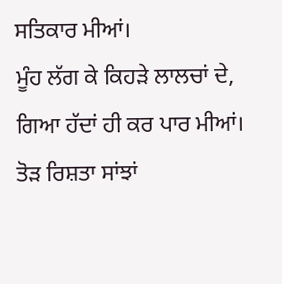ਸਤਿਕਾਰ ਮੀਆਂ।
ਮੂੰਹ ਲੱਗ ਕੇ ਕਿਹੜੇ ਲਾਲਚਾਂ ਦੇ,
ਗਿਆ ਹੱਦਾਂ ਹੀ ਕਰ ਪਾਰ ਮੀਆਂ।
ਤੋੜ ਰਿਸ਼ਤਾ ਸਾਂਝਾਂ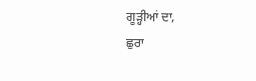ਗੂੜ੍ਹੀਆਂ ਦਾ,
ਛੁਰਾ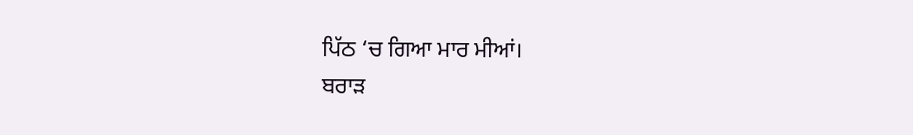ਪਿੱਠ ‘ਚ ਗਿਆ ਮਾਰ ਮੀਆਂ।
ਬਰਾੜ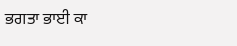ਭਗਤਾ ਭਾਈ ਕਾ